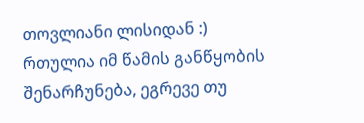თოვლიანი ლისიდან :)
რთულია იმ წამის განწყობის შენარჩუნება, ეგრევე თუ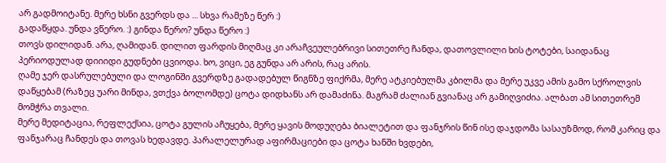არ გადმოიტანე. მერე ხსნი გვერდს და ... სხვა რამეზე წერ :)
გადაწყდა. უნდა ვწერო. :) გინდა წერო? უნდა წერო :)
თოვს დილიდან. არა, ღამიდან. დილით ფარდის მიღმაც კი არაჩვეულებრივი სითეთრე ჩანდა, დათოვლილი ხის ტოტები, საიდანაც პერიოდულად დიიიდი გუდნები ცვიოდა. ხო, ვიცი, ეგ გუნდა არ არის, რაც არის.
ღამე ჯერ დასრულებული და ლოგინში გვერდზე გადადებულ წიგნზე ფიქრმა, მერე ატკიებულმა კბილმა და მერე უკვე ამის გამო სქროლვის დაწყებამ (რაზეც უარი მინდა, ვთქვა ბოლომდე) ცოტა დიდხანს არ დამაძინა. მაგრამ ძალიან გვიანაც არ გამიღვიძია. ალბათ ამ სითეთრემ მომჭრა თვალი.
მერე მედიტაცია, რეფლექსია, ცოტა გულის აჩუყება, მერე ყავის მოდუღება ბიალეტით და ფანჯრის წინ ისე დაჯდომა სასაუზმოდ, რომ კარიც და ფანჯარაც ჩანდეს და თოვას ხედავდე. პარალელურად აფირმაციები და ცოტა ხანში ხვდები,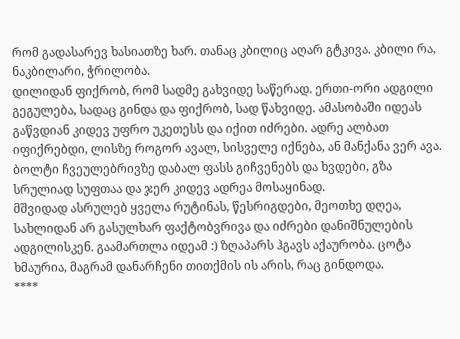რომ გადასარევ ხასიათზე ხარ. თანაც კბილიც აღარ გტკივა. კბილი რა, ნაკბილარი, ჭრილობა.
დილიდან ფიქრობ, რომ სადმე გახვიდე საწერად. ერთი-ორი ადგილი გეგულება, სადაც გინდა და ფიქრობ, სად წახვიდე. ამასობაში იდეას გაწვდიან კიდევ უფრო უკეთესს და იქით იძრები. ადრე ალბათ იფიქრებდი, ლისზე როგორ ავალ, სისველე იქნება, ან მანქანა ვერ ავა. ბოლტი ჩვეულებრივზე დაბალ ფასს გიჩვენებს და ხვდები, გზა სრულიად სუფთაა და ჯერ კიდევ ადრეა მოსაყინად.
მშვიდად ასრულებ ყველა რუტინას, წესრიგდები, მეოთხე დღეა, სახლიდან არ გასულხარ ფაქტობვრივა და იძრები დანიშნულების ადგილისკენ. გაამართლა იდეამ :) ზღაპარს ჰგავს აქაურობა. ცოტა ხმაურია, მაგრამ დანარჩენი თითქმის ის არის, რაც გინდოდა.
****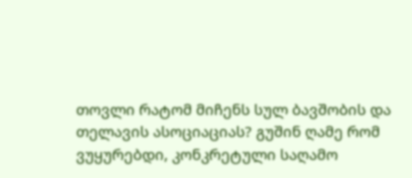თოვლი რატომ მიჩენს სულ ბავშობის და თელავის ასოციაციას? გუშინ ღამე რომ ვუყურებდი, კონკრეტული საღამო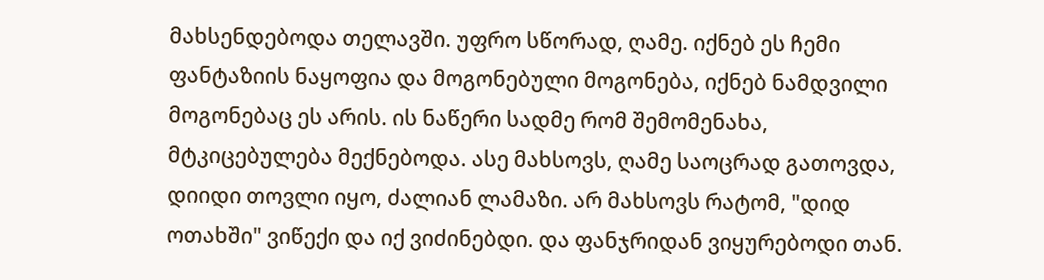მახსენდებოდა თელავში. უფრო სწორად, ღამე. იქნებ ეს ჩემი ფანტაზიის ნაყოფია და მოგონებული მოგონება, იქნებ ნამდვილი მოგონებაც ეს არის. ის ნაწერი სადმე რომ შემომენახა, მტკიცებულება მექნებოდა. ასე მახსოვს, ღამე საოცრად გათოვდა, დიიდი თოვლი იყო, ძალიან ლამაზი. არ მახსოვს რატომ, "დიდ ოთახში" ვიწექი და იქ ვიძინებდი. და ფანჯრიდან ვიყურებოდი თან.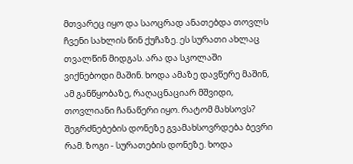მთვარეც იყო და საოცრად ანათებდა თოვლს ჩვენი სახლის წინ ქუჩაზე. ეს სურათი ახლაც თვალწინ მიდგას. არა და სკოლაში ვიქნებოდი მაშინ. ხოდა ამაზე დავწერე მაშინ, ამ განწყობაზე, რაღაცნაციარ მშვიდი, თოვლიანი ჩანაწერი იყო. რატომ მახსოვს? შეგრძნებების დონეზე გვამახსოვრდება ბევრი რამ. ზოგი - სურათების დონეზე. ხოდა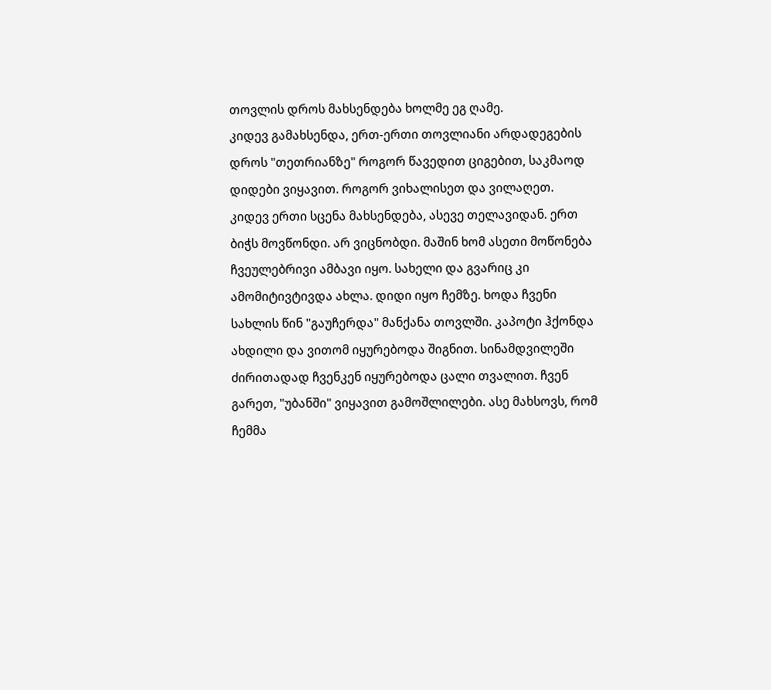თოვლის დროს მახსენდება ხოლმე ეგ ღამე.
კიდევ გამახსენდა, ერთ-ერთი თოვლიანი არდადეგების დროს "თეთრიანზე" როგორ წავედით ციგებით, საკმაოდ დიდები ვიყავით. როგორ ვიხალისეთ და ვილაღეთ.
კიდევ ერთი სცენა მახსენდება, ასევე თელავიდან. ერთ ბიჭს მოვწონდი. არ ვიცნობდი. მაშინ ხომ ასეთი მოწონება ჩვეულებრივი ამბავი იყო. სახელი და გვარიც კი ამომიტივტივდა ახლა. დიდი იყო ჩემზე. ხოდა ჩვენი სახლის წინ "გაუჩერდა" მანქანა თოვლში. კაპოტი ჰქონდა ახდილი და ვითომ იყურებოდა შიგნით. სინამდვილეში ძირითადად ჩვენკენ იყურებოდა ცალი თვალით. ჩვენ გარეთ, "უბანში" ვიყავით გამოშლილები. ასე მახსოვს, რომ ჩემმა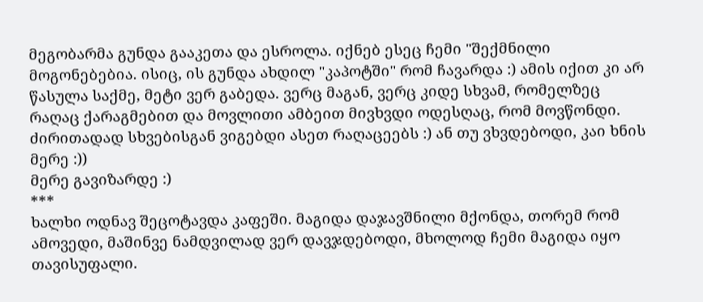მეგობარმა გუნდა გააკეთა და ესროლა. იქნებ ესეც ჩემი "შექმნილი მოგონებებია. ისიც, ის გუნდა ახდილ "კაპოტში" რომ ჩავარდა :) ამის იქით კი არ წასულა საქმე, მეტი ვერ გაბედა. ვერც მაგან, ვერც კიდე სხვამ, რომელზეც რაღაც ქარაგმებით და მოვლითი ამბეით მივხვდი ოდესღაც, რომ მოვწონდი. ძირითადად სხვებისგან ვიგებდი ასეთ რაღაცეებს :) ან თუ ვხვდებოდი, კაი ხნის მერე :))
მერე გავიზარდე :)
***
ხალხი ოდნავ შეცოტავდა კაფეში. მაგიდა დაჯავშნილი მქონდა, თორემ რომ ამოვედი, მაშინვე ნამდვილად ვერ დავჯდებოდი, მხოლოდ ჩემი მაგიდა იყო თავისუფალი.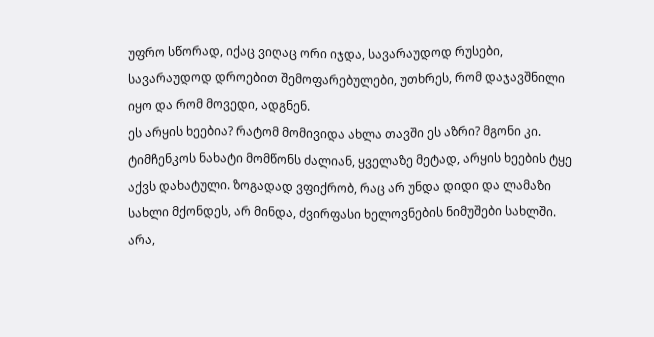უფრო სწორად, იქაც ვიღაც ორი იჯდა, სავარაუდოდ რუსები, სავარაუდოდ დროებით შემოფარებულები, უთხრეს, რომ დაჯავშნილი იყო და რომ მოვედი, ადგნენ.
ეს არყის ხეებია? რატომ მომივიდა ახლა თავში ეს აზრი? მგონი კი. ტიმჩენკოს ნახატი მომწონს ძალიან, ყველაზე მეტად, არყის ხეების ტყე აქვს დახატული. ზოგადად ვფიქრობ, რაც არ უნდა დიდი და ლამაზი სახლი მქონდეს, არ მინდა, ძვირფასი ხელოვნების ნიმუშები სახლში. არა,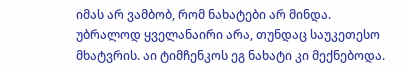იმას არ ვამბობ, რომ ნახატები არ მინდა. უბრალოდ ყველანაირი არა, თუნდაც საუკეთესო მხატვრის. აი ტიმჩენკოს ეგ ნახატი კი მექნებოდა.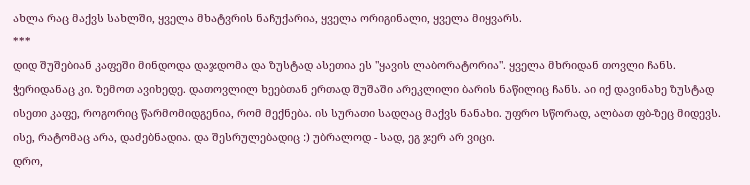ახლა რაც მაქვს სახლში, ყველა მხატვრის ნაჩუქარია, ყველა ორიგინალი, ყველა მიყვარს.
***
დიდ შუშებიან კაფეში მინდოდა დაჯდომა და ზუსტად ასეთია ეს "ყავის ლაბორატორია". ყველა მხრიდან თოვლი ჩანს. ჭერიდანაც კი. ზემოთ ავიხედე. დათოვლილ ხეებთან ერთად შუშაში არეკლილი ბარის ნაწილიც ჩანს. აი იქ დავინახე ზუსტად ისეთი კაფე, როგორიც წარმომიდგენია, რომ მექნება. ის სურათი სადღაც მაქვს ნანახი. უფრო სწორად, ალბათ ფბ-ზეც მიდევს. ისე, რატომაც არა, დაძებნადია. და შესრულებადიც :) უბრალოდ - სად, ეგ ჯერ არ ვიცი.
დრო,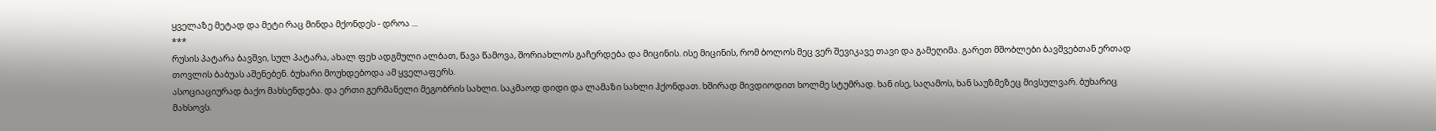ყველაზე მეტად და მეტი რაც მინდა მქონდეს - დროა ...
***
რუსის პატარა ბავშვი, სულ პატარა, ახალ ფეხ ადგმული ალბათ, წავა წამოვა, შორიახლოს გაჩერდება და მიცინის. ისე მიცინის, რომ ბოლოს მეც ვერ შევიკავე თავი და გამეღიმა. გარეთ მშობლები ბავშვებთან ერთად თოვლის ბაბუას აშენებენ. ბუხარი მოუხდებოდა ამ ყველაფერს.
ასოციაციურად ბაქო მახსენდება. და ერთი გერმანელი მეგობრის სახლი. საკმაოდ დიდი და ლამაზი სახლი ჰქონდათ. ხშირად მივდიოდით ხოლმე სტუმრად. ხან ისე, საღამოს, ხან საუზმეზეც მივსულვარ. ბუხარიც მახსოვს.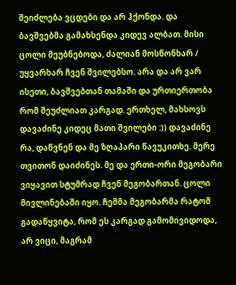შეიძლება ვცდები და არ ჰქონდა. და ბავშვებმა გამახსენდა კიდევ ალბათ. მისი ცოლი მეუბნებოდა, ძალიან მოსწონხარ / უყვარხარ ჩვენ შვილებსო. არა და არ ვარ ისეთი, ბავშვებთან თამაში და ურთიერთობა რომ შეუძლიათ კარგად. ერთხელ, მახსოვს დავაძინე კიდეც მათი შვილები :)) დავაძინე რა, დაწვნენ და მე ზღაპარი წავუკითხე. მერე თვითონ დაიძინეს. მე და ერთი-ორი მეგობარი ვიყავით სტუმრად ჩვენ მეგობართან. ცოლი მივლინებაში იყო. ჩემმა მეგობარმა რატომ გადაწყვიტა, რომ ეს კარგად გამომივიდოდა, არ ვიცი, მაგრამ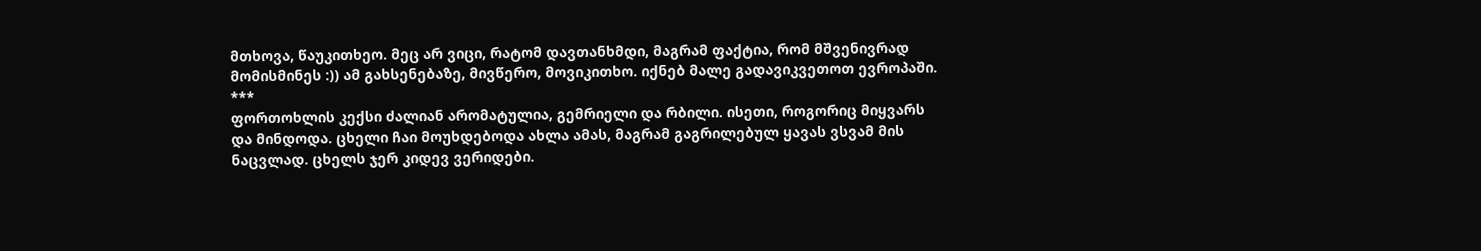მთხოვა, წაუკითხეო. მეც არ ვიცი, რატომ დავთანხმდი, მაგრამ ფაქტია, რომ მშვენივრად მომისმინეს :)) ამ გახსენებაზე, მივწერო, მოვიკითხო. იქნებ მალე გადავიკვეთოთ ევროპაში.
***
ფორთოხლის კექსი ძალიან არომატულია, გემრიელი და რბილი. ისეთი, როგორიც მიყვარს და მინდოდა. ცხელი ჩაი მოუხდებოდა ახლა ამას, მაგრამ გაგრილებულ ყავას ვსვამ მის ნაცვლად. ცხელს ჯერ კიდევ ვერიდები.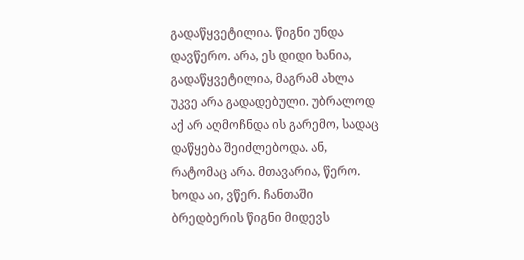გადაწყვეტილია. წიგნი უნდა დავწერო. არა, ეს დიდი ხანია, გადაწყვეტილია, მაგრამ ახლა უკვე არა გადადებული. უბრალოდ აქ არ აღმოჩნდა ის გარემო, სადაც დაწყება შეიძლებოდა. ან, რატომაც არა. მთავარია, წერო. ხოდა აი, ვწერ. ჩანთაში ბრედბერის წიგნი მიდევს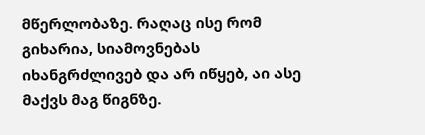მწერლობაზე. რაღაც ისე რომ გიხარია, სიამოვნებას იხანგრძლივებ და არ იწყებ, აი ასე მაქვს მაგ წიგნზე.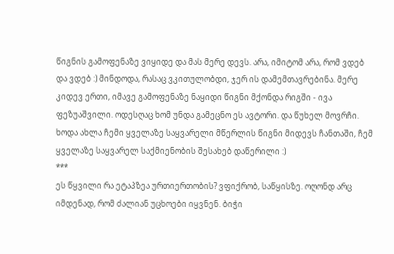წიგნის გამოფენაზე ვიყიდე და მას მერე დევს. არა, იმიტომ არა, რომ ვდებ და ვდებ :) მინდოდა, რასაც ვკითულობდი, ჯერ ის დამემთავრებინა. მერე კიდევ ერთი, იმავე გამოფენაზე ნაყიდი წიგნი მქონდა რიგში - ივა ფეზუაშვილი. ოდესღაც ხომ უნდა გამეცნო ეს ავტორი. და წუხელ მოვრჩი. ხოდა ახლა ჩემი ყველაზე საყვარელი მწერლის წიგნი მიდევს ჩანთაში, ჩემ ყველაზე საყვარელ საქმიენობის შესახებ დაწერილი :)
***
ეს წყვილი რა ეტაპზეა ურთიერთობის? ვფიქრობ, საწყისზე. ოღონდ არც იმდენად, რომ ძალიან უცხოები იყვნენ. ბიჭი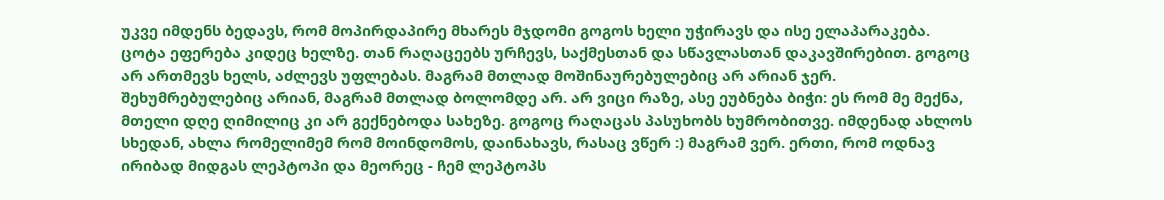უკვე იმდენს ბედავს, რომ მოპირდაპირე მხარეს მჯდომი გოგოს ხელი უჭირავს და ისე ელაპარაკება. ცოტა ეფერება კიდეც ხელზე. თან რაღაცეებს ურჩევს, საქმესთან და სწავლასთან დაკავშირებით. გოგოც არ ართმევს ხელს, აძლევს უფლებას. მაგრამ მთლად მოშინაურებულებიც არ არიან ჯერ. შეხუმრებულებიც არიან, მაგრამ მთლად ბოლომდე არ. არ ვიცი რაზე, ასე ეუბნება ბიჭი: ეს რომ მე მექნა, მთელი დღე ღიმილიც კი არ გექნებოდა სახეზე. გოგოც რაღაცას პასუხობს ხუმრობითვე. იმდენად ახლოს სხედან, ახლა რომელიმემ რომ მოინდომოს, დაინახავს, რასაც ვწერ :) მაგრამ ვერ. ერთი, რომ ოდნავ ირიბად მიდგას ლეპტოპი და მეორეც - ჩემ ლეპტოპს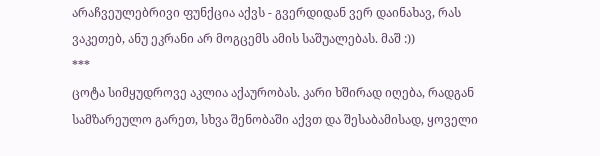არაჩვეულებრივი ფუნქცია აქვს - გვერდიდან ვერ დაინახავ, რას ვაკეთებ, ანუ ეკრანი არ მოგცემს ამის საშუალებას. მაშ :))
***
ცოტა სიმყუდროვე აკლია აქაურობას. კარი ხშირად იღება, რადგან სამზარეულო გარეთ, სხვა შენობაში აქვთ და შესაბამისად, ყოველი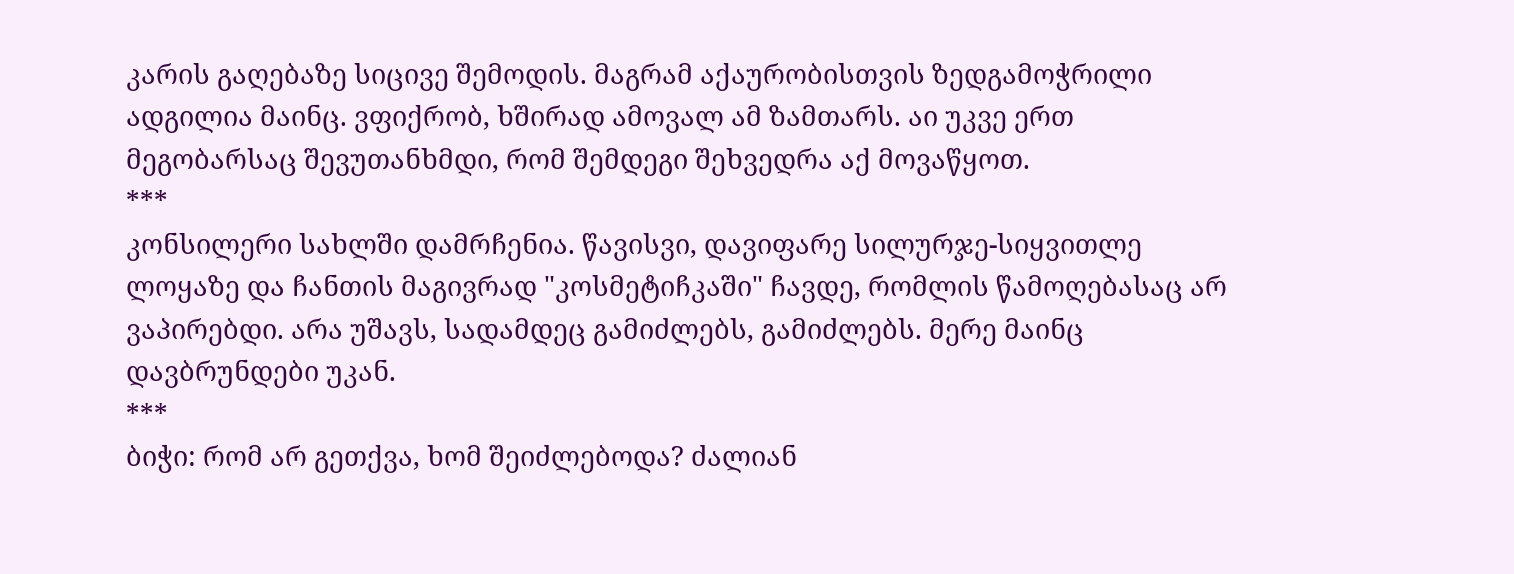კარის გაღებაზე სიცივე შემოდის. მაგრამ აქაურობისთვის ზედგამოჭრილი ადგილია მაინც. ვფიქრობ, ხშირად ამოვალ ამ ზამთარს. აი უკვე ერთ მეგობარსაც შევუთანხმდი, რომ შემდეგი შეხვედრა აქ მოვაწყოთ.
***
კონსილერი სახლში დამრჩენია. წავისვი, დავიფარე სილურჯე-სიყვითლე ლოყაზე და ჩანთის მაგივრად "კოსმეტიჩკაში" ჩავდე, რომლის წამოღებასაც არ ვაპირებდი. არა უშავს, სადამდეც გამიძლებს, გამიძლებს. მერე მაინც დავბრუნდები უკან.
***
ბიჭი: რომ არ გეთქვა, ხომ შეიძლებოდა? ძალიან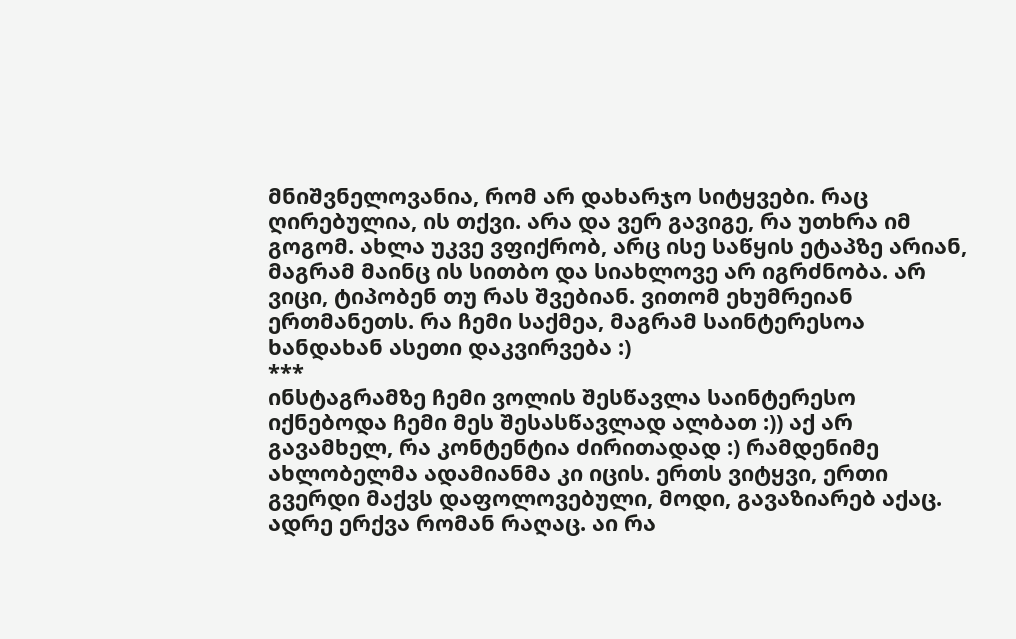მნიშვნელოვანია, რომ არ დახარჯო სიტყვები. რაც ღირებულია, ის თქვი. არა და ვერ გავიგე, რა უთხრა იმ გოგომ. ახლა უკვე ვფიქრობ, არც ისე საწყის ეტაპზე არიან, მაგრამ მაინც ის სითბო და სიახლოვე არ იგრძნობა. არ ვიცი, ტიპობენ თუ რას შვებიან. ვითომ ეხუმრეიან ერთმანეთს. რა ჩემი საქმეა, მაგრამ საინტერესოა ხანდახან ასეთი დაკვირვება :)
***
ინსტაგრამზე ჩემი ვოლის შესწავლა საინტერესო იქნებოდა ჩემი მეს შესასწავლად ალბათ :)) აქ არ გავამხელ, რა კონტენტია ძირითადად :) რამდენიმე ახლობელმა ადამიანმა კი იცის. ერთს ვიტყვი, ერთი გვერდი მაქვს დაფოლოვებული, მოდი, გავაზიარებ აქაც. ადრე ერქვა რომან რაღაც. აი რა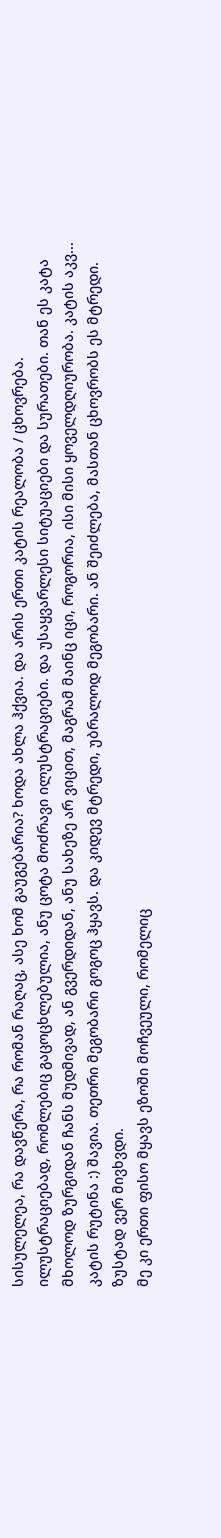სისულელეა, რა დავწერა, რა რომან რაღაც, ასე ხომ გაუგებარია? ხოდა ახლა ჰქვია. და არის ერთი კატის რეალობა / ცხოვრება. ილუსტრაციებად, რომლებიც გაცოცხლებულია, ანუ ცოტა მოძრავი ილუსტრაციები. და უსაყვარლესი სიტუაციები და სურათები. თან ეს კატა მხოლოდ ზურგიდან ჩანს მუდმივად, ან გვერდიდან, ანუ სახეზე არ ვიცით, მაგრამ მაინც იცი, როგორია, ისი მისი ყოველდღიურობა. კატის აკვ... კატის რუტინა :) შავია. თეთრი მეგობარი გოგოც ჰყავს. და კიდევ მტრედი, უბრალოდ მეგობარი. ან შეიძლება, მასთან ცხოვრობს ეს მტრედი. ზუსტად ვერ მივხვდი.
მე კი ერთი ფისო მყავს ეზოში მოჩვეული, რომელიც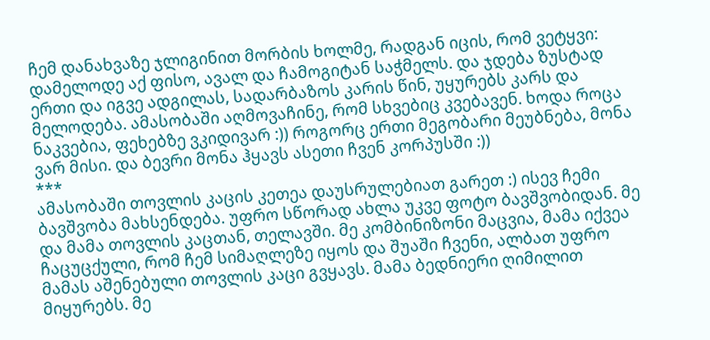ჩემ დანახვაზე ჯლიგინით მორბის ხოლმე, რადგან იცის, რომ ვეტყვი: დამელოდე აქ ფისო, ავალ და ჩამოგიტან საჭმელს. და ჯდება ზუსტად ერთი და იგვე ადგილას, სადარბაზოს კარის წინ, უყურებს კარს და მელოდება. ამასობაში აღმოვაჩინე, რომ სხვებიც კვებავენ. ხოდა როცა ნაკვებია, ფეხებზე ვკიდივარ :)) როგორც ერთი მეგობარი მეუბნება, მონა ვარ მისი. და ბევრი მონა ჰყავს ასეთი ჩვენ კორპუსში :))
***
ამასობაში თოვლის კაცის კეთეა დაუსრულებიათ გარეთ :) ისევ ჩემი ბავშვობა მახსენდება. უფრო სწორად ახლა უკვე ფოტო ბავშვობიდან. მე და მამა თოვლის კაცთან, თელავში. მე კომბინიზონი მაცვია, მამა იქვეა ჩაცუცქული, რომ ჩემ სიმაღლეზე იყოს და შუაში ჩვენი, ალბათ უფრო მამას აშენებული თოვლის კაცი გვყავს. მამა ბედნიერი ღიმილით მიყურებს. მე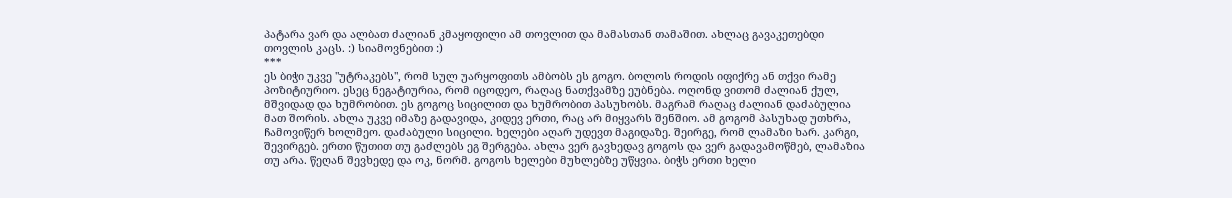პატარა ვარ და ალბათ ძალიან კმაყოფილი ამ თოვლით და მამასთან თამაშით. ახლაც გავაკეთებდი თოვლის კაცს. :) სიამოვნებით :)
***
ეს ბიჭი უკვე "უტრაკებს", რომ სულ უარყოფითს ამბობს ეს გოგო. ბოლოს როდის იფიქრე ან თქვი რამე პოზიტიურიო. ესეც ნეგატიურია, რომ იცოდეო, რაღაც ნათქვამზე ეუბნება. ოღონდ ვითომ ძალიან ქულ, მშვიდად და ხუმრობით. ეს გოგოც სიცილით და ხუმრობით პასუხობს. მაგრამ რაღაც ძალიან დაძაბულია მათ შორის. ახლა უკვე იმაზე გადავიდა, კიდევ ერთი, რაც არ მიყვარს შენშიო. ამ გოგომ პასუხად უთხრა, ჩამოვიწერ ხოლმეო. დაძაბული სიცილი. ხელები აღარ უდევთ მაგიდაზე. შეირგე, რომ ლამაზი ხარ. კარგი, შევირგებ. ერთი წუთით თუ გაძლებს ეგ შერგება. ახლა ვერ გავხედავ გოგოს და ვერ გადავამოწმებ, ლამაზია თუ არა. წეღან შევხედე და ოკ, ნორმ. გოგოს ხელები მუხლებზე უწყვია. ბიჭს ერთი ხელი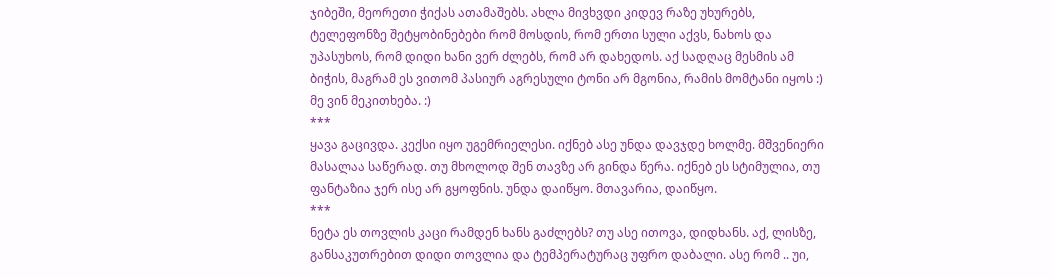ჯიბეში, მეორეთი ჭიქას ათამაშებს. ახლა მივხვდი კიდევ რაზე უხურებს, ტელეფონზე შეტყობინებები რომ მოსდის, რომ ერთი სული აქვს, ნახოს და უპასუხოს, რომ დიდი ხანი ვერ ძლებს, რომ არ დახედოს. აქ სადღაც მესმის ამ ბიჭის, მაგრამ ეს ვითომ პასიურ აგრესული ტონი არ მგონია, რამის მომტანი იყოს :) მე ვინ მეკითხება. :)
***
ყავა გაცივდა. კექსი იყო უგემრიელესი. იქნებ ასე უნდა დავჯდე ხოლმე. მშვენიერი მასალაა საწერად. თუ მხოლოდ შენ თავზე არ გინდა წერა. იქნებ ეს სტიმულია, თუ ფანტაზია ჯერ ისე არ გყოფნის. უნდა დაიწყო. მთავარია, დაიწყო.
***
ნეტა ეს თოვლის კაცი რამდენ ხანს გაძლებს? თუ ასე ითოვა, დიდხანს. აქ, ლისზე, განსაკუთრებით დიდი თოვლია და ტემპერატურაც უფრო დაბალი. ასე რომ .. უი,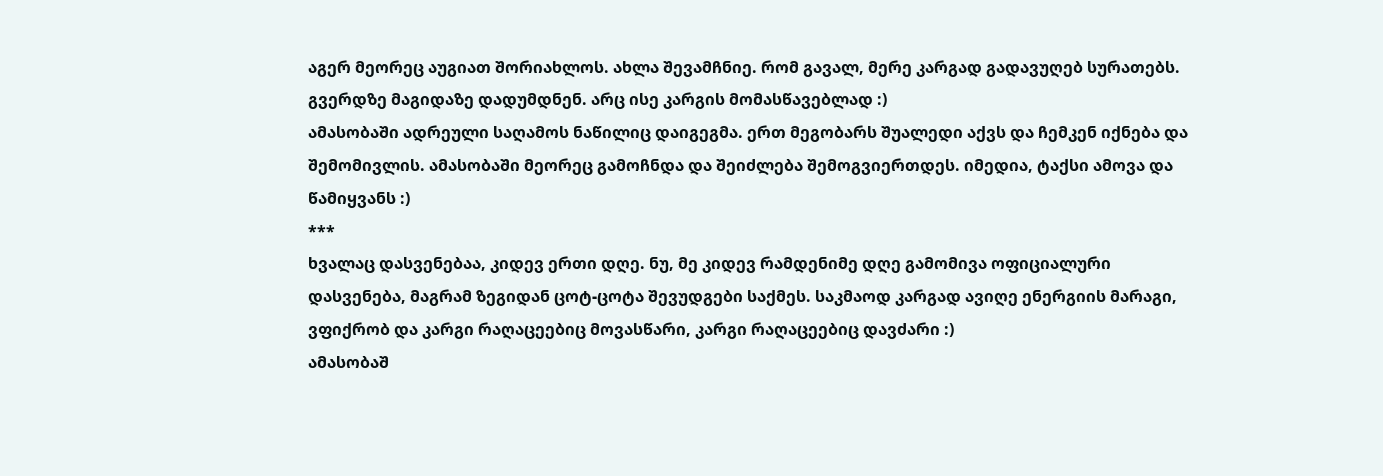აგერ მეორეც აუგიათ შორიახლოს. ახლა შევამჩნიე. რომ გავალ, მერე კარგად გადავუღებ სურათებს.
გვერდზე მაგიდაზე დადუმდნენ. არც ისე კარგის მომასწავებლად :)
ამასობაში ადრეული საღამოს ნაწილიც დაიგეგმა. ერთ მეგობარს შუალედი აქვს და ჩემკენ იქნება და შემომივლის. ამასობაში მეორეც გამოჩნდა და შეიძლება შემოგვიერთდეს. იმედია, ტაქსი ამოვა და წამიყვანს :)
***
ხვალაც დასვენებაა, კიდევ ერთი დღე. ნუ, მე კიდევ რამდენიმე დღე გამომივა ოფიციალური დასვენება, მაგრამ ზეგიდან ცოტ-ცოტა შევუდგები საქმეს. საკმაოდ კარგად ავიღე ენერგიის მარაგი, ვფიქრობ და კარგი რაღაცეებიც მოვასწარი, კარგი რაღაცეებიც დავძარი :)
ამასობაშ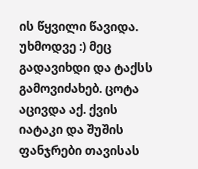ის წყვილი წავიდა. უხმოდვე :) მეც გადავიხდი და ტაქსს გამოვიძახებ. ცოტა აცივდა აქ. ქვის იატაკი და შუშის ფანჯრები თავისას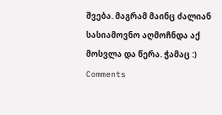შვება. მაგრამ მაინც ძალიან სასიამოვნო აღმოჩნდა აქ მოსვლა და წერა. ჭამაც :)
Comments